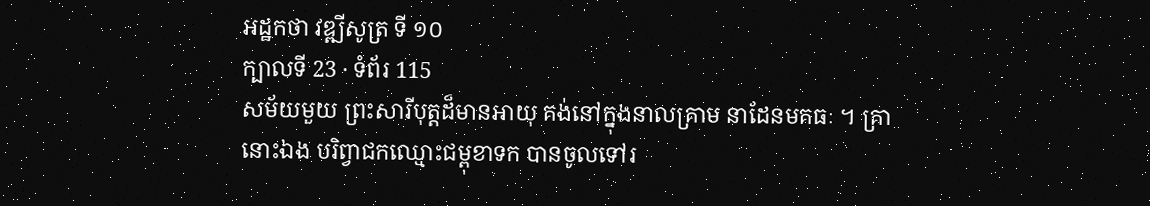អដ្ឋកថា វឌ្ឍីសូត្រ ទី ១០
ក្បាលទី 23 · ទំព័រ 115
សម័យមួយ ព្រះសារីបុត្តដ៏មានអាយុ គង់នៅក្នុងនាលគ្រាម នាដែនមគធៈ ។ គ្រានោះឯង បរិព្វាជកឈ្មោះជម្ពុខាទក បានចូលទៅរ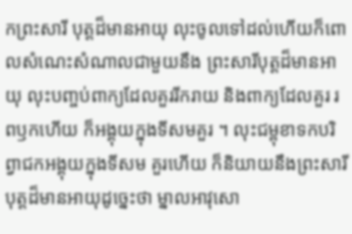កព្រះសារី បុត្តដ៏មានអាយុ លុះចូលទៅដល់ហើយក៏ពោលសំណេះសំណាលជាមួយនឹង ព្រះសារីបុត្តដ៏មានអាយុ លុះបញ្ចប់ពាក្យដែលគួររីករាយ និងពាក្យដែលគួរ រពឫកហើយ ក៏អង្គុយក្នុងទីសមគួរ ។ លុះជម្ពុខាទកបរិព្វាជកអង្គុយក្នុងទីសម គួរហើយ ក៏និយាយនឹងព្រះសារីបុត្តដ៏មានអាយុដូច្នេះថា ម្នាលអាវុសោ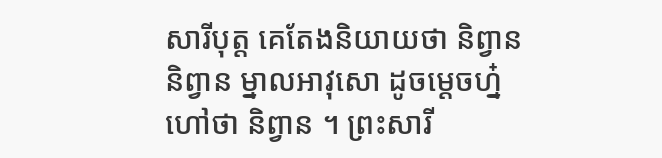សារីបុត្ត គេតែងនិយាយថា និព្វាន និព្វាន ម្នាលអាវុសោ ដូចម្តេចហ្ន៎ហៅថា និព្វាន ។ ព្រះសារី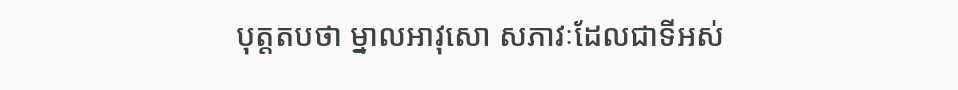បុត្តតបថា ម្នាលអាវុសោ សភាវៈដែលជាទីអស់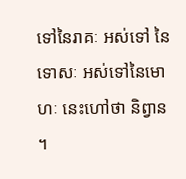ទៅនៃរាគៈ អស់ទៅ នៃទោសៈ អស់ទៅនៃមោហៈ នេះហៅថា និព្វាន ។